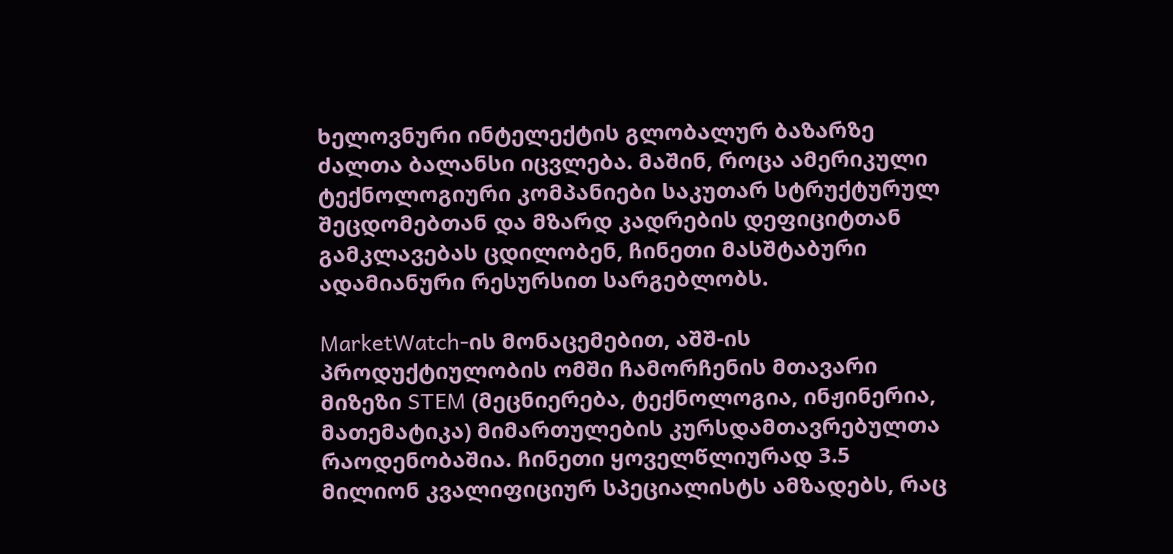ხელოვნური ინტელექტის გლობალურ ბაზარზე ძალთა ბალანსი იცვლება. მაშინ, როცა ამერიკული ტექნოლოგიური კომპანიები საკუთარ სტრუქტურულ შეცდომებთან და მზარდ კადრების დეფიციტთან გამკლავებას ცდილობენ, ჩინეთი მასშტაბური ადამიანური რესურსით სარგებლობს.

MarketWatch-ის მონაცემებით, აშშ-ის პროდუქტიულობის ომში ჩამორჩენის მთავარი მიზეზი STEM (მეცნიერება, ტექნოლოგია, ინჟინერია, მათემატიკა) მიმართულების კურსდამთავრებულთა რაოდენობაშია. ჩინეთი ყოველწლიურად 3.5 მილიონ კვალიფიციურ სპეციალისტს ამზადებს, რაც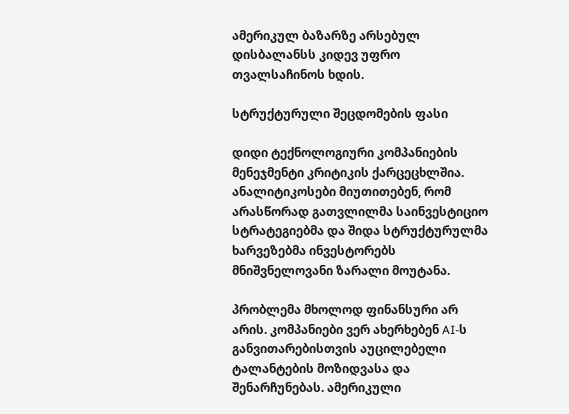ამერიკულ ბაზარზე არსებულ დისბალანსს კიდევ უფრო თვალსაჩინოს ხდის.

სტრუქტურული შეცდომების ფასი

დიდი ტექნოლოგიური კომპანიების მენეჯმენტი კრიტიკის ქარცეცხლშია. ანალიტიკოსები მიუთითებენ, რომ არასწორად გათვლილმა საინვესტიციო სტრატეგიებმა და შიდა სტრუქტურულმა ხარვეზებმა ინვესტორებს მნიშვნელოვანი ზარალი მოუტანა.

პრობლემა მხოლოდ ფინანსური არ არის. კომპანიები ვერ ახერხებენ AI-ს განვითარებისთვის აუცილებელი ტალანტების მოზიდვასა და შენარჩუნებას. ამერიკული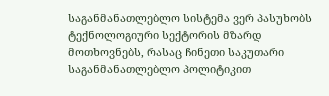საგანმანათლებლო სისტემა ვერ პასუხობს ტექნოლოგიური სექტორის მზარდ მოთხოვნებს, რასაც ჩინეთი საკუთარი საგანმანათლებლო პოლიტიკით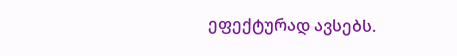ეფექტურად ავსებს.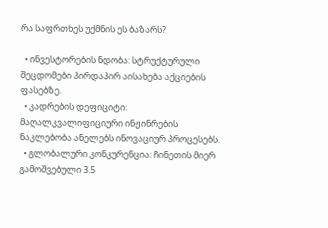რა საფრთხეს უქმნის ეს ბაზარს?

  • ინვესტორების ნდობა: სტრუქტურული შეცდომები პირდაპირ აისახება აქციების ფასებზე.
  • კადრების დეფიციტი: მაღალკვალიფიციური ინჟინრების ნაკლებობა ანელებს ინოვაციურ პროცესებს.
  • გლობალური კონკურენცია: ჩინეთის მიერ გამოშვებული 3.5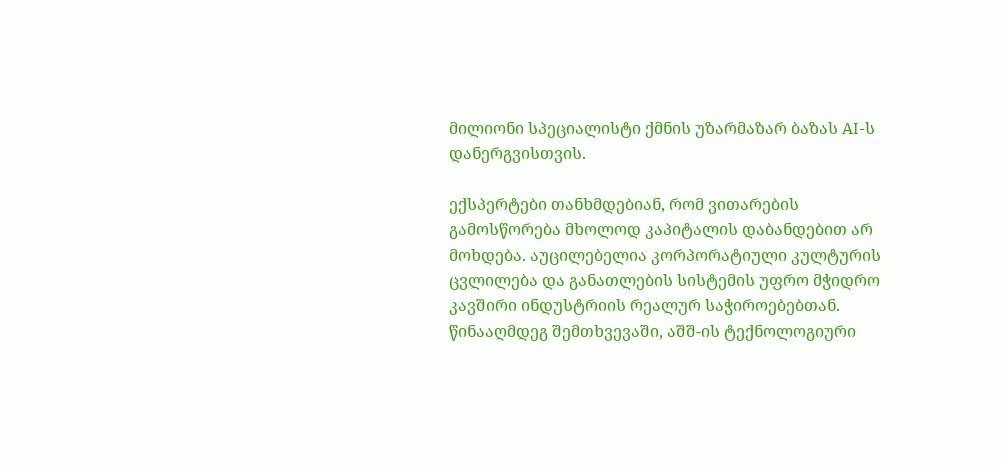მილიონი სპეციალისტი ქმნის უზარმაზარ ბაზას AI-ს დანერგვისთვის.

ექსპერტები თანხმდებიან, რომ ვითარების გამოსწორება მხოლოდ კაპიტალის დაბანდებით არ მოხდება. აუცილებელია კორპორატიული კულტურის ცვლილება და განათლების სისტემის უფრო მჭიდრო კავშირი ინდუსტრიის რეალურ საჭიროებებთან. წინააღმდეგ შემთხვევაში, აშშ-ის ტექნოლოგიური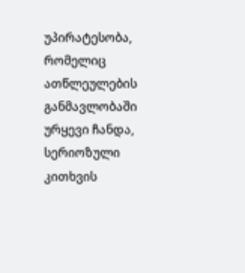უპირატესობა, რომელიც ათწლეულების განმავლობაში ურყევი ჩანდა, სერიოზული კითხვის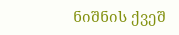ნიშნის ქვეშ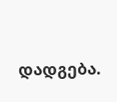დადგება.